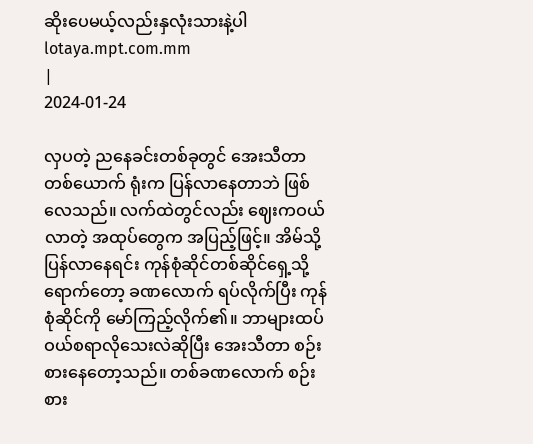ဆိုးပေမယ့်လည်းနှလုံးသားနဲ့ပါ
lotaya.mpt.com.mm
|
2024-01-24

လှပတဲ့ ညနေခင်းတစ်ခုတွင် အေးသီတာ တစ်ယောက် ရုံးက ပြန်လာနေတာဘဲ ဖြစ်လေသည်။ လက်ထဲတွင်လည်း ဈေးကဝယ်လာတဲ့ အထုပ်တွေက အပြည့်ဖြင့်။ အိမ်သို့ ပြန်လာနေရင်း ကုန်စုံဆိုင်တစ်ဆိုင်ရှေ့သို့ ရောက်တော့ ခဏလောက် ရပ်လိုက်ပြီး ကုန်စုံဆိုင်ကို မော်ကြည့်လိုက်၏။ ဘာများထပ်ဝယ်စရာလိုသေးလဲဆိုပြီး အေးသီတာ စဉ်းစားနေတော့သည်။ တစ်ခဏလောက် စဉ်းစား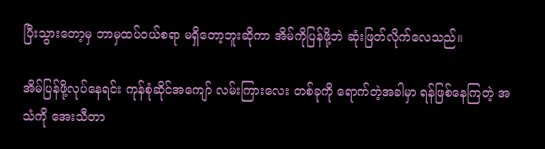ပြီးသွားတော့မှ ဘာမှထပ်ဝယ်စရာ မရှိတော့ဘူးဆိုကာ အိမ်ကိုပြန်ဖို့ဘဲ ဆုံးဖြတ်လိုက်လေသည်။

အိမ်ပြန်ဖို့လုပ်နေရင်း ကုန်စုံဆိုင်အကျော် လမ်းကြားလေး တစ်ခုကို ‌ရောက်တဲ့အခါမှာ ရန်ဖြစ်နေကြတဲ့ အသံကို အေးသီတာ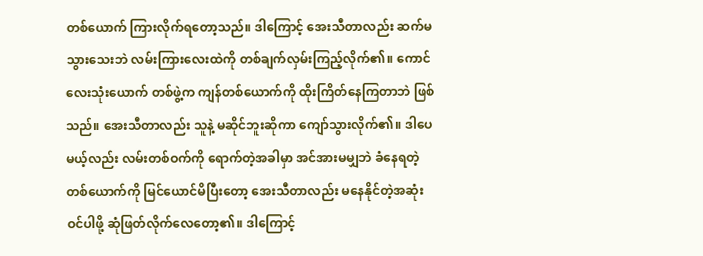တစ်ယောက် ကြားလိုက်ရတော့သည်။ ဒါကြောင့် အေးသီတာလည်း ဆက်မသွားသေးဘဲ လမ်းကြားလေးထဲကို တစ်ချက်လှမ်းကြည့်လိုက်၏။ ကောင်လေးသုံးယောက် တစ်ဖွဲ့က ကျန်တစ်ယောက်ကို ထိုးကြိတ်နေကြတာဘဲ ဖြစ်သည်။ အေးသီတာလည်း သူနဲ့ မဆိုင်ဘူးဆိုကာ ကျော်သွားလိုက်၏။ ဒါပေမယ့်လည်း လမ်းတစ်ဝက်ကို ရောက်တဲ့အခါမှာ အင်အားမမျှဘဲ ခံနေရတဲ့ တစ်ယောက်ကို မြင်ယောင်မိပြီးတော့ အေးသီတာလည်း မနေနိုင်တဲ့အဆုံး ဝင်ပါဖို့ ဆုံဖြတ်လိုက်လေတော့၏။ ဒါကြောင့်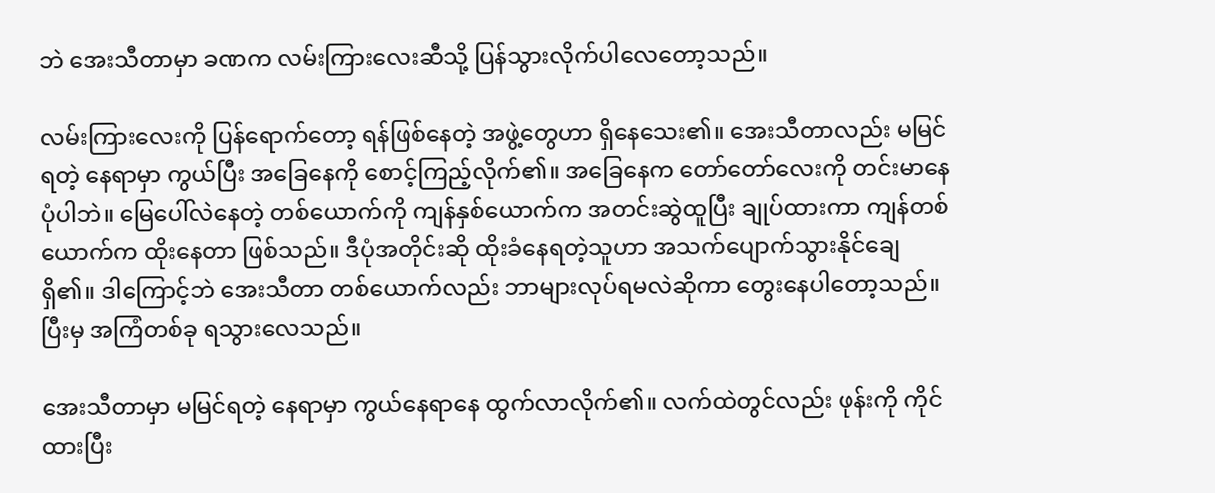ဘဲ အေးသီတာမှာ ခဏက လမ်းကြားလေးဆီသို့ ပြန်သွားလိုက်ပါလေတော့သည်။

လမ်းကြားလေးကို ပြန်‌ရောက်တော့ ရန်ဖြစ်နေတဲ့ အဖွဲ့တွေဟာ ရှိနေသေး၏။ အေးသီတာလည်း မမြင်ရတဲ့ နေရာမှာ ကွယ်ပြီး အခြေနေကို စောင့်ကြည့်လိုက်၏။ အခြေနေက တော်တော်လေးကို တင်းမာနေပုံပါဘဲ။ မြေပေါ်လဲနေတဲ့ တစ်ယောက်ကို ကျန်နှစ်ယောက်က အတင်းဆွဲထူပြီး ချုပ်ထားကာ ကျန်တစ်ယောက်က ထိုးနေတာ ဖြစ်သည်။ ဒီပုံအတိုင်းဆို ထိုးခံနေရတဲ့သူဟာ အသက်ပျောက်သွားနိုင်ချေ ရှိ၏။ ဒါကြောင့်ဘဲ အေးသီတာ တစ်ယောက်လည်း ဘာများလုပ်ရမလဲဆိုကာ တွေးနေပါတော့သည်။ ပြီးမှ အကြံတစ်ခု ရသွားလေသည်။

အေးသီတာမှာ မမြင်ရတဲ့ ‌နေရာမှာ ကွယ်နေရာနေ ထွက်လာလိုက်၏။ လက်ထဲတွင်လည်း ဖုန်းကို ကိုင်ထားပြီး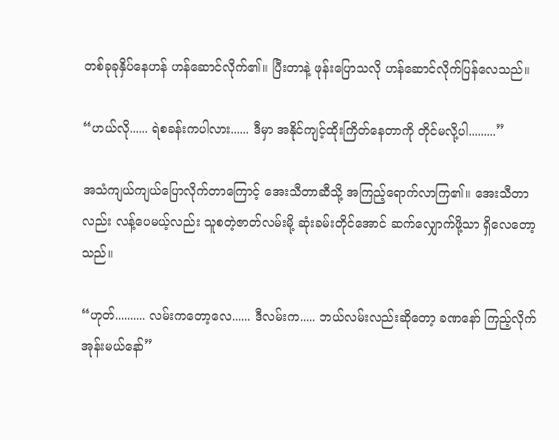တစ်ခုခုနှိပ်နေဟန် ဟန်ဆောင်လိုက်၏။ ပြီးတာနဲ့ ဖုန်းပြောသလို ဟန်ဆောင်လိုက်ပြန်လေသည်။

“ဟယ်လို...... ရဲစခန်းကပါလား...... ဒီမှာ အနိုင်ကျင့်ထိုးကြိတ်နေတာကို တိုင်မလို့ပါ.........”

အသံကျယ်ကျယ်ပြောလိုက်တာကြောင့် အေးသီတာဆီသို့ အကြည့်ရောက်လာကြ၏။ အေးသီတာလည်း လန့်ပေမယ့်လည်း သူစတဲ့ဇာတ်လမ်းမို့ ဆုံးခမ်းတိုင်အောင် ဆက်လျှောက်ဖို့သာ ရှိလေတော့သည်။

“ဟုတ်.......... လမ်းကတော့လေ...... ဒီလမ်းက..... ဘယ်လမ်းလည်းဆိုတော့ ခဏနော် ကြည့်လိုက်အုန်းမယ်နော်”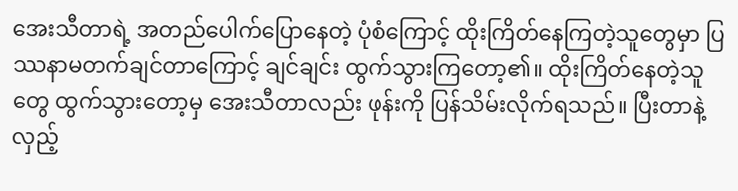အေးသီတာရဲ့ အတည်ပေါက်ပြောနေတဲ့ ပုံစံကြောင့် ထိုးကြိတ်နေကြတဲ့သူတွေမှာ ပြဿနာမတက်ချင်တာကြောင့် ချင်ချင်း ထွက်သွားကြတော့၏။ ထိုးကြိတ်နေတဲ့သူတွေ ထွက်သွားတော့မှ အေးသီတာလည်း ဖုန်းကို ပြန်သိမ်းလိုက်ရသည်။ ပြီးတာနဲ့ လှည့်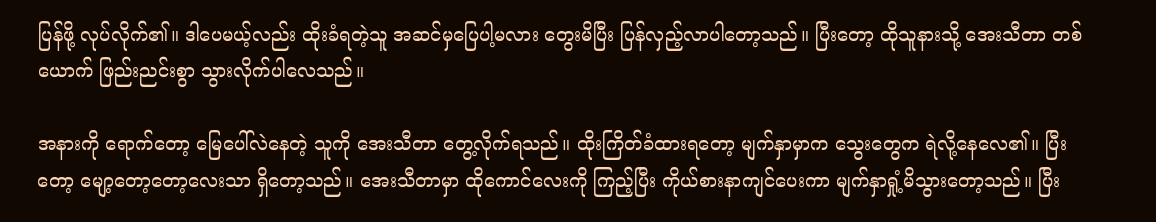ပြန်ဖို့ လုပ်လိုက်၏။ ဒါပေမယ့်လည်း ထိုးခံရတဲ့သူ အဆင်မှပြေပါ့မလား တွေးမိပြီး ပြန်လှည့်လာပါတော့သည်။ ပြီးတော့ ထိုသူနားသို့ အေးသီတာ တစ်ယောက် ဖြည်းညင်းစွာ သွားလိုက်ပါလေသည်။

အနားကို ရောက်တော့ မြေပေါ်လဲနေတဲ့ သူကို အေးသီတာ တွေ့လိုက်ရသည်။ ထိုးကြိတ်ခံထားရတော့ မျက်နှာမှာက ‌သွေးတွေက ရဲလို့နေလေ၏။ ပြီးတော့ မျော့တော့တော့လေးသာ ရှိတော့သည်။ အေးသီတာမှာ ထိုကောင်လေးကို ကြည့်ပြီး ကိုယ်စားနာကျင်ပေးကာ မျက်နှာရှုံ့မိသွားတော့သည်။ ပြီး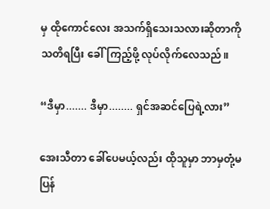မှ ထိုကောင်လေး အသက်ရှိသေးသလားဆိုတာကို သတိရပြီး ခေါ်ကြည့်ဖို့ လုပ်လိုက်လေသည်။

“ဒီမှာ....... ဒီမှာ........ ရှင်အဆင်ပြေရဲ့လား”

အေးသီတာ ခေါ်ပေမယ့်လည်း ထိုသူမှာ ဘာမှတုံ့မပြန်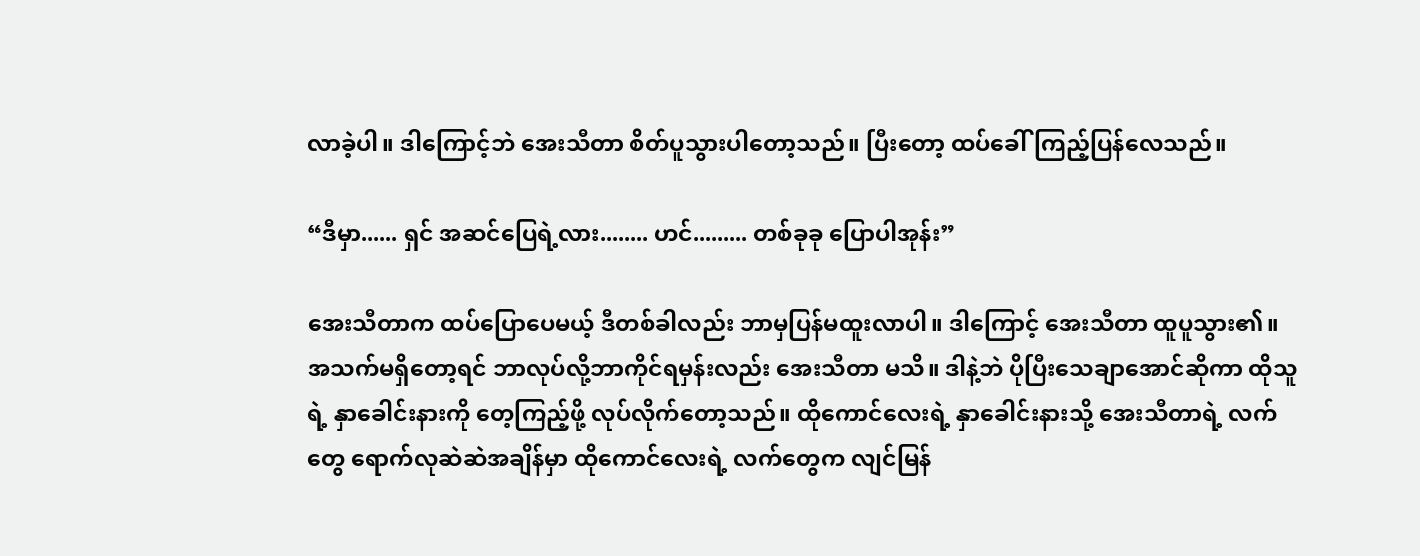လာခဲ့ပါ။ ဒါကြောင့်ဘဲ အေးသီတာ စိတ်ပူသွားပါတော့သည်။ ပြီးတော့ ထပ်ခေါ်ကြည့်ပြန်လေသည်။

“ဒီမှာ...... ရှင် အဆင်ပြေရဲ့လား........ ဟင်......... တစ်ခုခု ပြောပါအုန်း”

အေးသီတာက ထပ်ပြောပေမယ့် ဒီတစ်ခါလည်း ဘာမှပြန်မထူးလာပါ။ ဒါကြောင့် အေးသီတာ ထူပူသွား၏။ အသက်မရှိတော့ရင် ဘာလုပ်လို့ဘာကိုင်ရမှန်းလည်း အေးသီတာ မသိ။ ဒါနဲ့ဘဲ ပိုပြီးသေချာအောင်ဆိုကာ ထိုသူရဲ့ နှာခေါင်းနားကို တေ့ကြည့်ဖို့ လုပ်လိုက်တော့သည်။ ထိုကောင်လေးရဲ့ နှာခေါင်းနားသို့ အေးသီတာရဲ့ လက်တွေ ရောက်လုဆဲဆဲအချိန်မှာ ထိုကောင်လေးရဲ့ လက်တွေက လျင်မြန်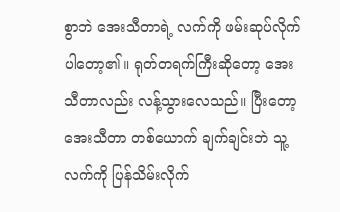စွာဘဲ အေးသီတာရဲ့ လက်ကို ဖမ်းဆုပ်လိုက်ပါတော့၏။ ရုတ်တရက်ကြီးဆိုတော့ အေးသီတာလည်း လန့်သွားလေသည်။ ပြီးတော့ အေးသီတာ တစ်ယောက် ချက်ချင်းဘဲ သူ့လက်ကို ပြန်သိမ်းလိုက်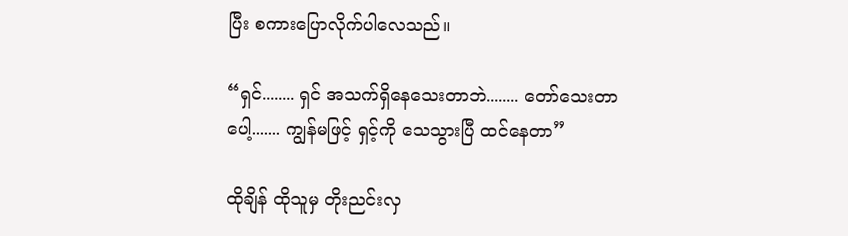ပြီး စကားပြောလိုက်ပါလေသည်။

“ရှင်........ ရှင် အသက်ရှိနေသေးတာဘဲ........ တော်သေးတာပေါ့....... ကျွန်မဖြင့် ရှင့်ကို သေသွားပြီ ထင်နေတာ”

ထိုချိန် ထိုသူမှ တိုးညင်းလှ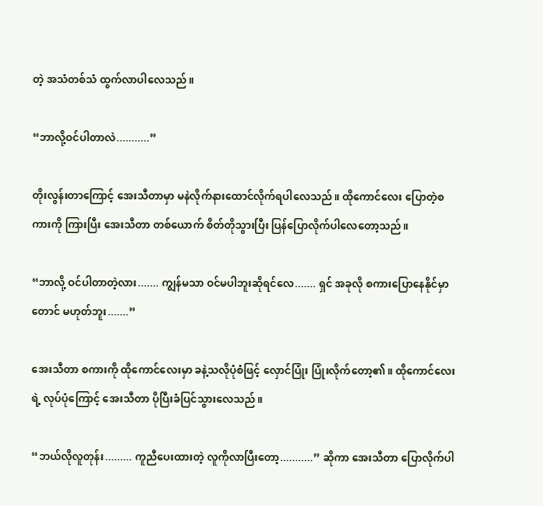တဲ့ အသံတစ်သံ ထွက်လာပါလေသည်။

“ဘာလို့ဝင်ပါတာလဲ...........”

တိုးလွန်းတာကြောင့် အေးသီတာမှာ မနဲလိုက်နားထောင်လိုက်ရပါလေသည်။ ထိုကောင်လေး ပြောတဲ့စကားကို ကြားပြီး အေးသီတာ တစ်ယောက် စိတ်တိုသွားပြီး ပြန်ပြောလိုက်ပါလေတော့သည်။

“ဘာလို့ ဝင်ပါတာတဲ့လား....... ကျွန်မသာ ဝင်မပါဘူးဆိုရင်လေ....... ရှင် အခုလို စကားပြောနေနိုင်မှာတောင် မဟုတ်ဘူး.......”

အေးသီတာ စကားကို ထိုကောင်လေးမှာ ခနဲ့သလိုပုံစံဖြင့် လှောင်ပြုံး ပြုံးလိုက်တော့၏။ ထိုကောင်လေးရဲ့ လုပ်ပုံကြောင့် အေးသီတာ ပိုပြီးခံပြင်သွားလေသည်။

“ဘယ်လိုလူတုန်း......... ကူညီပေးထားတဲ့ လူကိုလာပြီးတော့...........” ဆိုကာ အေးသီတာ ပြောလိုက်ပါ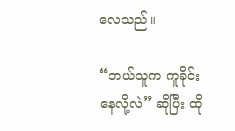လေသည်။

“ဘယ်သူက ကူခိုင်းနေလို့လဲ” ဆိုပြီး ထို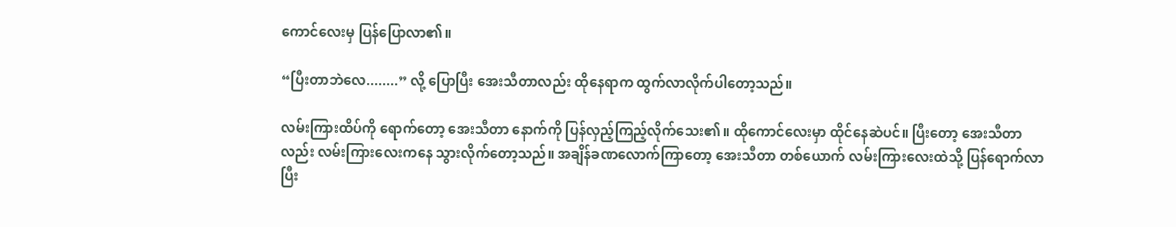ကောင်လေးမှ ပြန်ပြောလာ၏။

“ပြီးတာဘဲလေ........” လို့ ပြောပြီး အေးသီတာလည်း ထိုနေရာက ထွက်လာလိုက်ပါတော့သည်။

လမ်းကြားထိပ်ကို ‌ရောက်တော့ အေးသီတာ နောက်ကို ပြန်လှည့်ကြည့်လိုက်‌သေး၏။ ထိုကောင်လေးမှာ ထိုင်နေဆဲပင်။ ပြီးတော့ အေးသီတာလည်း လမ်းကြားလေးကနေ သွားလိုက်တော့သည်။ အချိန်ခဏလောက်ကြာတော့ အေးသီတာ တစ်ယောက် လမ်းကြားလေးထဲသို့ ပြန်‌ရောက်လာပြီး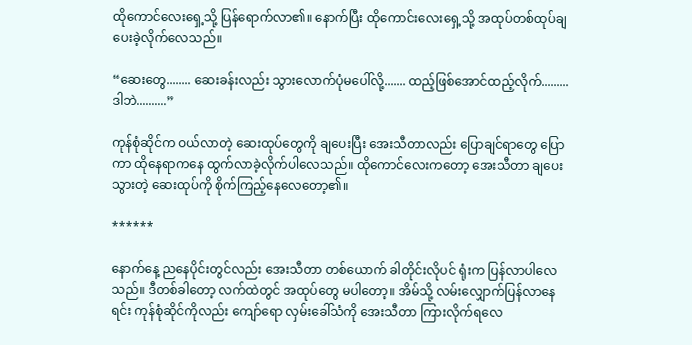ထိုကောင်လေး‌ရှေ့သို့ ပြန်ရောက်လာ၏။ နောက်ပြီး ထိုကောင်းလေးရှေ့သို့ အထုပ်တစ်ထုပ်ချပေးခဲ့လိုက်လေသည်။

“ဆေးတွေ........ ဆေးခန်းလည်း သွားလောက်ပုံမပေါ်လို့....... ထည့်ဖြစ်အောင်ထည့်လိုက်......... ဒါဘဲ..........”

ကုန်စုံဆိုင်က ဝယ်လာတဲ့ ဆေးထုပ်တွေကို ချပေးပြီး အေးသီတာလည်း ပြောချင်ရာတွေ ပြောကာ ထိုနေရာကနေ ထွက်လာခဲ့လိုက်ပါလေသည်။ ထိုကောင်လေးကတော့ အေးသီတာ ချပေးသွားတဲ့ ဆေးထုပ်ကို စိုက်ကြည့်နေလေတော့၏။

******

နောက်နေ့ ညနေပိုင်းတွင်လည်း အေးသီတာ တစ်ယောက် ခါတိုင်းလိုပင် ရုံးက ပြန်လာပါလေသည်။ ဒီတစ်ခါတော့ လက်ထဲတွင် အထုပ်တွေ မပါတော့။ အိမ်သို့ လမ်းလျှောက်ပြန်လာနေရင်း ကုန်စုံဆိုင်ကိုလည်း ကျော်ရော လှမ်းခေါ်သံကို အေးသီတာ ကြားလိုက်ရလေ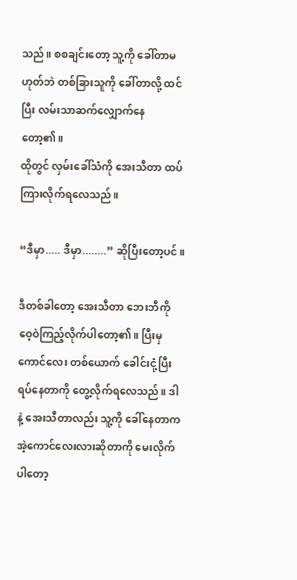သည်။ စစချင်းတော့ သူ့ကို ခေါ်တာမဟုတ်ဘဲ တစ်ခြားသူကို ခေါ်တာလို့ ထင်ပြီး လမ်းသာဆက်လျှောက်နေတော့၏။
ထိုတွင် လှမ်းခေါ်သံကို အေးသီတာ ထပ်ကြားလိုက်ရလေသည်။

“ဒီမှာ..... ဒီမှာ........” ဆိုပြီးတော့ပင်။

ဒီတစ်ခါတော့ အေးသီတာ ဘေးဘီကို ဝေ့ဝဲကြည့်လိုက်ပါတော့၏။ ပြီးမှ ကောင်လေး တစ်ယောက် ခေါင်းငုံ့ပြီး ရပ်နေတာကို တွေ့လိုက်ရလေသည်။ ဒါနဲ့ အေးသီတာလည်း သူ့ကို ခေါ်နေတာက အဲ့ကောင်လေးလားဆိုတာကို မေးလိုက်ပါတော့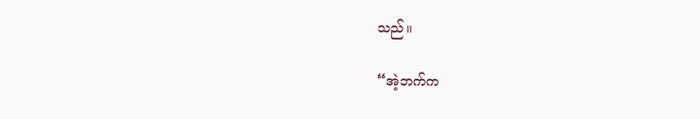သည်။

“အဲ့ဘက်က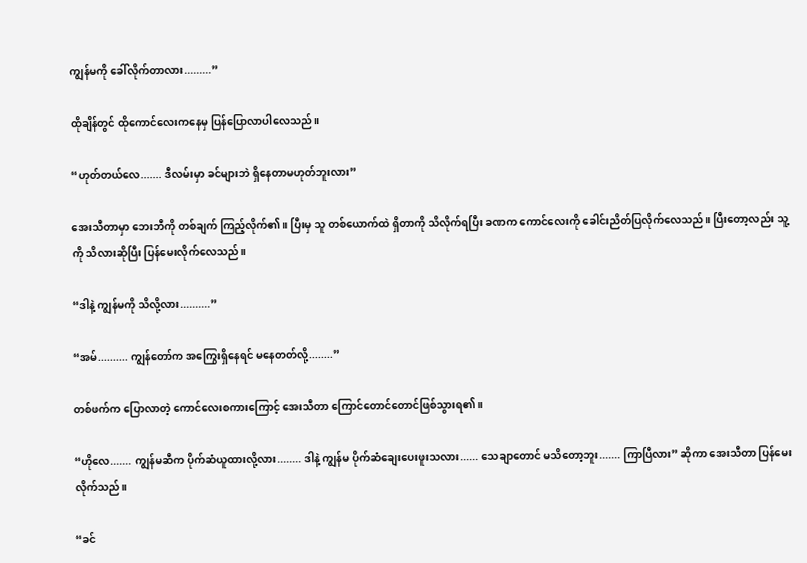ကျွန်မကို ခေါ်လိုက်တာလား.........”

ထိုချိန်တွင် ထိုကောင်လေးကနေမှ ပြန်ပြောလာပါလေသည်။

“ဟုတ်တယ်လေ....... ဒီလမ်းမှာ ခင်များဘဲ ရှိနေတာမဟုတ်ဘူးလား”

အေးသီတာမှာ ဘေးဘီကို တစ်ချက် ကြည့်လိုက်၏။ ပြီးမှ သူ တစ်ယောက်ထဲ ရှိတာကို သိလိုက်ရပြီး ခဏက ကောင်လေးကို ခေါင်းညိတ်ပြလိုက်လေသည်။ ပြီးတော့လည်း သူ့ကို သိလားဆိုပြီး ပြန်မေးလိုက်လေသည်။

“ဒါနဲ့ ကျွန်မကို သိလို့လား..........”

“အမ်.......... ကျွန်တော်က အကြွေးရှိနေရင် မနေတတ်လို့........”

တစ်ဖက်က ပြောလာတဲ့ ကောင်လေးစကားကြောင့် အေးသီတာ ကြောင်တောင်တောင်ဖြစ်သွားရ၏။

“ဟိုလေ....... ကျွန်မဆီက ပိုက်ဆံယူထားလို့လား........ ဒါနဲ့ ကျွန်မ ပိုက်ဆံချေးပေးဖူးသလား...... သေချာတောင် မသိတော့ဘူး....... ကြာပြီလား” ဆိုကာ အေးသီတာ ပြန်မေးလိုက်သည်။

“ခင်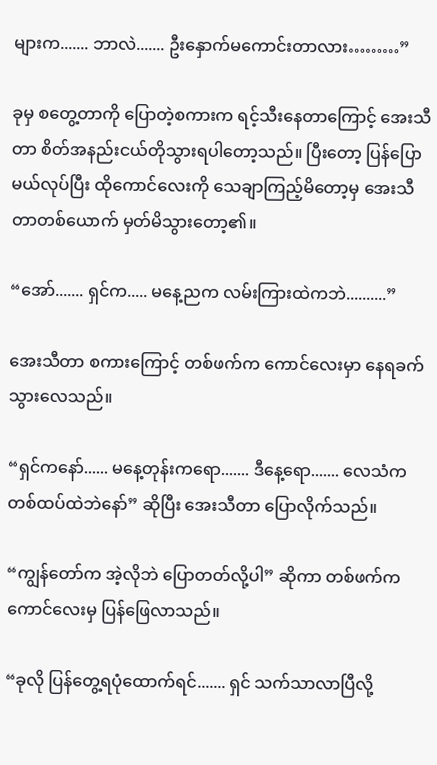များက....... ဘာလဲ....... ဦးနှောက်မကောင်းတာလား………”

ခုမှ စတွေ့တာကို ပြောတဲ့စကားက ရင့်သီးနေတာကြောင့် အေးသီတာ စိတ်အနည်းငယ်တိုသွားရပါတော့သည်။ ပြီးတော့ ပြန်ပြောမယ်လုပ်ပြီး ထိုကောင်လေးကို သေချာကြည့်မိတော့မှ အေးသီတာတစ်ယောက် မှတ်မိသွားတော့၏။

“အော်....... ရှင်က..... မနေ့ညက လမ်းကြားထဲကဘဲ..........”

အေးသီတာ စကားကြောင့် တစ်ဖက်က ကောင်လေးမှာ နေရခက်သွားလေသည်။

“ရှင်ကနော်...... မနေ့တုန်းကရော....... ဒီနေ့ရော....... လေသံက တစ်ထပ်ထဲဘဲနော်” ဆိုပြီး အေးသီတာ ပြောလိုက်သည်။

“ကျွန်တော်က အဲ့လိုဘဲ ပြောတတ်လို့ပါ” ဆိုကာ တစ်ဖက်က ကောင်လေးမှ ပြန်ဖြေလာသည်။

“ခုလို ပြန်တွေ့ရပုံထောက်ရင်....... ရှင် သက်သာလာပြီလို့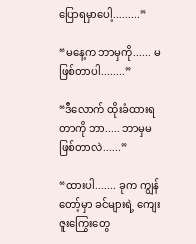ပြောရမှာပေါ့.........”

“မနေ့က ဘာမှကို...... မဖြစ်တာပါ........”

“ဒီလောက် ထိုးခံထားရတာကို ဘာ..... ဘာမှမဖြစ်တာလဲ......”

“ထားပါ....... ခုက ကျွန်တော့်မှာ ခင်များရဲ့ ကျေးဇူးကြွေးတွေ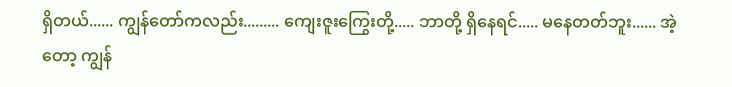ရှိတယ်...... ကျွန်တော်ကလည်း......... ကျေးဇူးကြွေးတို့..... ဘာတို့ ရှိနေရင်..... မနေတတ်ဘူး...... အဲ့တော့ ကျွန်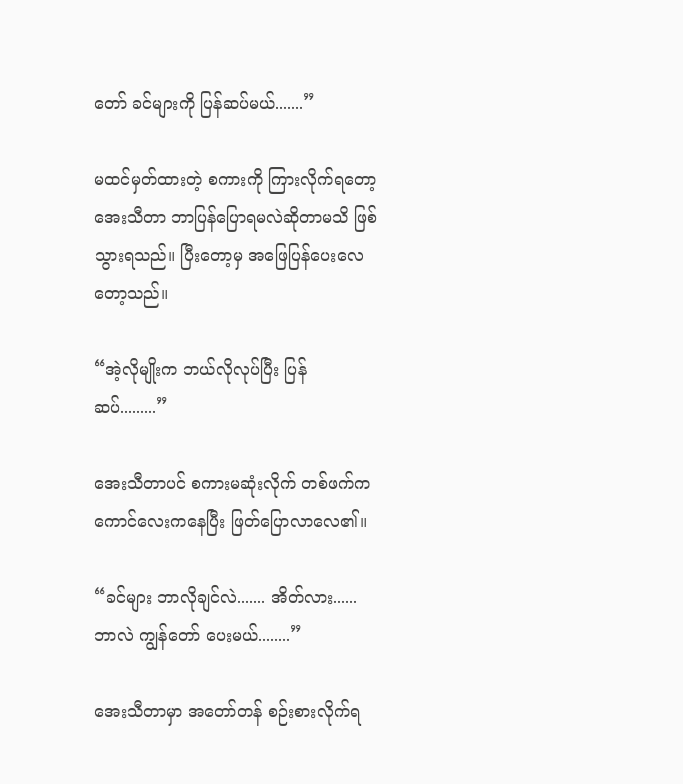တော် ခင်များကို ပြန်ဆပ်မယ်.......”

မထင်မှတ်ထားတဲ့ စကားကို ကြားလိုက်ရတော့ အေးသီတာ ဘာပြန်ပြောရမလဲဆိုတာမသိ ဖြစ်သွားရသည်။ ပြီးတော့မှ အဖြေပြန်ပေးလေတော့သည်။

“အဲ့လိုမျိုးက ဘယ်လိုလုပ်ပြီး ပြန်ဆပ်.........”

အေးသီတာပင် စကားမဆုံးလိုက် တစ်ဖက်ကကောင်လေးကနေပြီး ဖြတ်ပြောလာလေ၏။

“ခင်များ ဘာလိုချင်လဲ....... အိတ်လား...... ဘာလဲ ကျွန်တော် ပေးမယ်........”

အေးသီတာမှာ အတော်တန် စဉ်းစားလိုက်ရ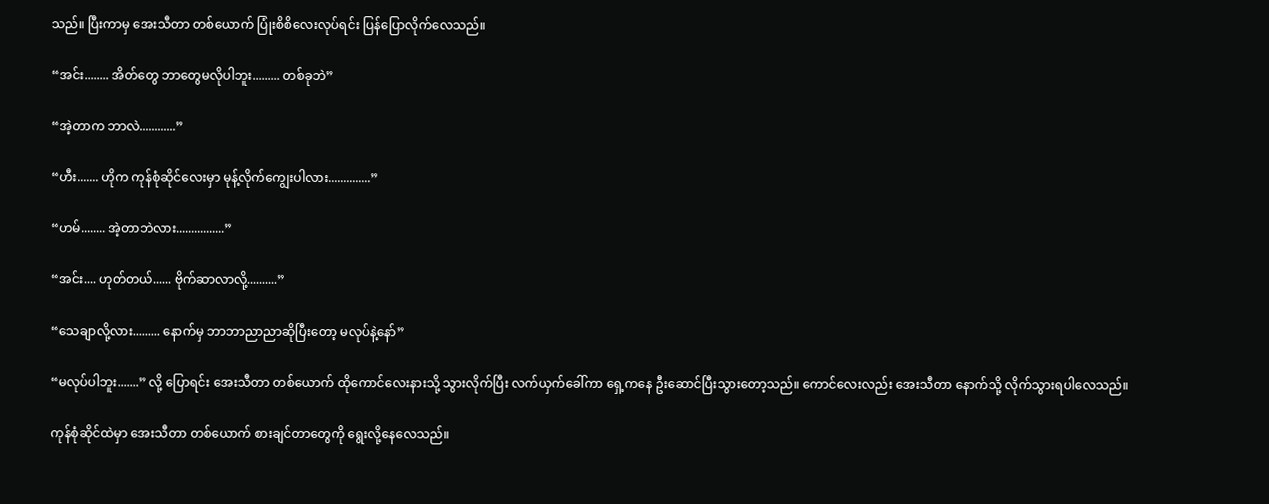သည်။ ပြီးကာမှ အေးသီတာ တစ်ယောက် ပြုံးစိစိလေးလုပ်ရင်း ပြန်ပြောလိုက်လေသည်။

“အင်း........ အိတ်တွေ ဘာတွေမလိုပါဘူး......... တစ်ခုဘဲ”

“အဲ့တာက ဘာလဲ............”

“ဟီး....... ဟိုက ကုန်စုံဆိုင်လေးမှာ မုန့်လိုက်ကျွေးပါလား..............”

“ဟမ်........ အဲ့တာဘဲလား................”

“အင်း.... ဟုတ်တယ်...... ဗိုက်ဆာလာလို့..........”

“သေချာလို့လား......... နောက်မှ ဘာဘာညာညာဆိုပြီးတော့ မလုပ်နဲ့နော်”

“မလုပ်ပါဘူး.......” လို့ ပြောရင်း အေးသီတာ တစ်ယောက် ထိုကောင်လေးနားသို့ သွားလိုက်ပြီး လက်ယှက်ခေါ်ကာ ရှေ့ကနေ ဦးဆောင်ပြီးသွားတော့သည်။ ကောင်လေးလည်း အေးသီတာ နောက်သို့ လိုက်သွားရပါလေသည်။

ကုန်စုံဆိုင်ထဲမှာ အေးသီတာ တစ်ယောက် စားချင်တာတွေကို ရွေးလို့နေလေသည်။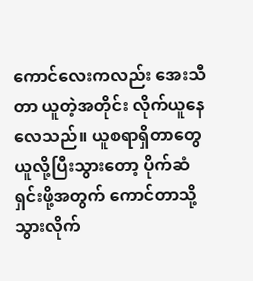ကောင်လေးကလည်း အေးသီတာ ယူတဲ့အတိုင်း လိုက်ယူနေလေသည်။ ယူစရာရှိတာတွေ ယူလို့ပြီးသွားတော့ ပိုက်ဆံရှင်းဖို့အတွက် ကောင်တာသို့ သွားလိုက်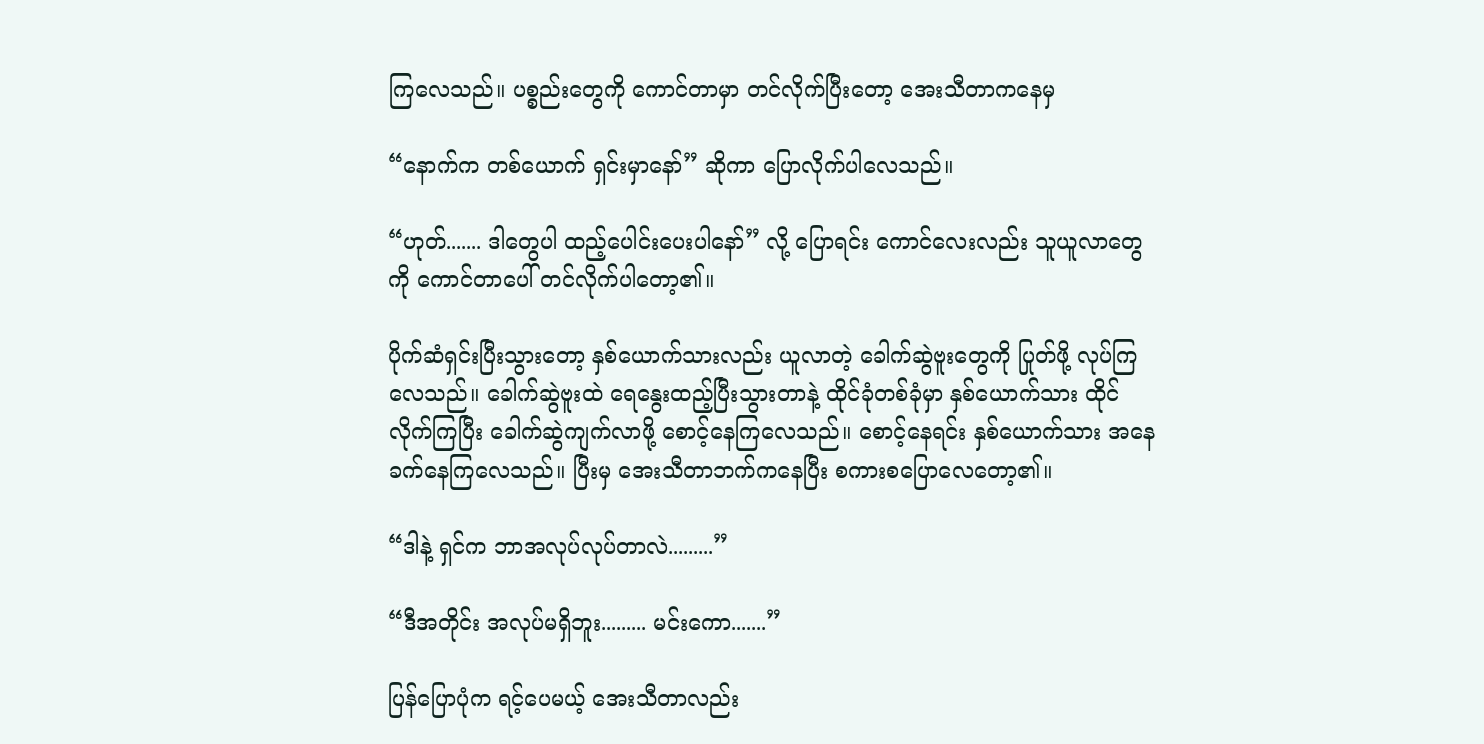ကြလေသည်။ ပစ္စည်းတွေကို ကောင်တာမှာ တင်လိုက်ပြီးတော့ အေးသီတာကနေမှ

“နောက်က တစ်ယောက် ရှင်းမှာနော်” ဆိုကာ ပြောလိုက်ပါလေသည်။

“ဟုတ်....... ဒါတွေပါ ထည့်ပေါင်းပေးပါနော်” လို့ ပြောရင်း ကောင်လေးလည်း သူယူလာတွေကို ကောင်တာ‌ပေါ် တင်လိုက်ပါတော့၏။

ပိုက်ဆံရှင်းပြီးသွားတော့ နှစ်ယောက်သားလည်း ယူလာတဲ့ ခေါက်ဆွဲဗူးတွေကို ပြုတ်ဖို့ လုပ်ကြလေသည်။ ခေါက်ဆွဲဗူးထဲ ရေနွေးထည့်ပြီးသွားတာနဲ့ ထိုင်ခုံတစ်ခုံမှာ နှစ်ယောက်သား ထိုင်လိုက်ကြပြီး ခေါက်ဆွဲကျက်လာဖို့ စောင့်နေကြလေသည်။ စောင့်နေရင်း နှစ်ယောက်သား အနေခက်နေကြလေသည်။ ပြီးမှ အေးသီတာဘက်ကနေပြီး စကားစပြောလေတော့၏။

“ဒါနဲ့ ရှင်က ဘာအလုပ်လုပ်တာလဲ.........”

“ဒီအတိုင်း အလုပ်မရှိဘူး......... မင်းကော.......”

ပြန်ပြောပုံက ရင့်ပေမယ့် အေးသီတာလည်း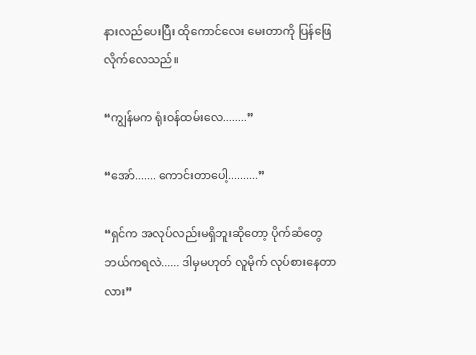နားလည်ပေးပြီး ထိုကောင်လေး မေးတာကို ပြန်ဖြေလိုက်လေသည်။

“ကျွန်မက ရုံးဝန်ထမ်းလေ........”

“အော်....... ကောင်းတာပေါ့..........”

“ရှင်က အလုပ်လည်းမရှိဘူးဆိုတော့ ပိုက်ဆံတွေ ဘယ်ကရလဲ...... ဒါမှမဟုတ် လူမိုက် လုပ်စားနေတာလား”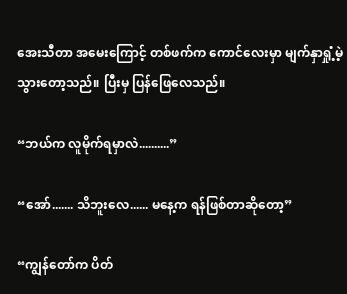အေးသီတာ အမေးကြောင့် တစ်ဖက်က ကောင်လေးမှာ မျက်နှာရှုံ့မဲ့သွားတော့သည်။ ပြီးမှ ပြန်ဖြေလေသည်။

“ဘယ်က လူမိုက်ရမှာလဲ..........”

“အော်....... သိဘူးလေ...... မနေ့က ရန်ဖြစ်တာဆိုတော့”

“ကျွန်တော်က ပိတ်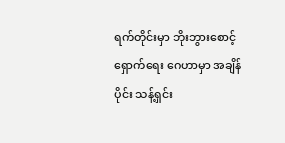ရက်တိုင်းမှာ ဘိုးဘွားစောင့်ရှောက်ရေး ဂေဟာမှာ အချိန်ပိုင်း သန့်ရှင်း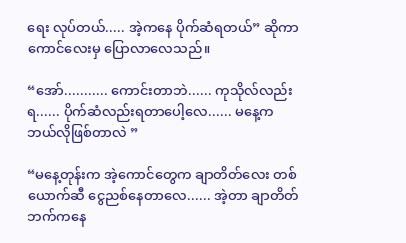ရေး လုပ်တယ်..... အဲ့ကနေ ပိုက်ဆံရတယ်” ဆိုကာ ကောင်လေးမှ ပြောလာလေသည်။

“အော်........... ကောင်းတာဘဲ...... ကုသိုလ်လည်းရ...... ပိုက်ဆံလည်းရတာပေါ့လေ...... မနေ့က ဘယ်လိုဖြစ်တာလဲ ”

“မနေ့တုန်းက အဲ့ကောင်တွေက ချာတိတ်လေး တစ်ယောက်ဆီ ငွေညစ်နေတာလေ...... အဲ့တာ ချာတိတ်ဘက်ကနေ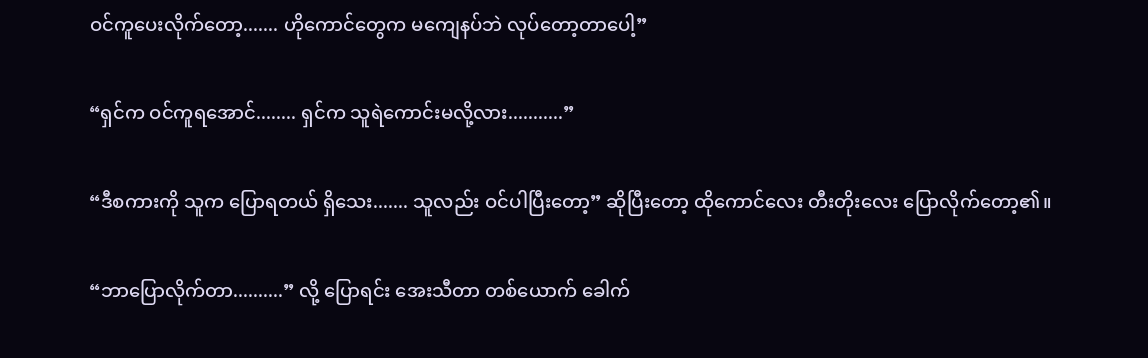ဝင်ကူပေးလိုက်တော့....... ဟိုကောင်တွေက မကျေနပ်ဘဲ လုပ်တော့တာပေါ့”

“ရှင်က ဝင်ကူရအောင်........ ရှင်က သူရဲကောင်းမလို့လား...........”

“ဒီစကားကို သူက ပြောရတယ် ရှိသေး....... သူလည်း ဝင်ပါပြီးတော့” ဆိုပြီးတော့ ထိုကောင်လေး တီးတိုးလေး ပြောလိုက်တော့၏။

“ဘာပြောလိုက်တာ..........” လို့ ပြောရင်း အေးသီတာ တစ်ယောက် ခေါက်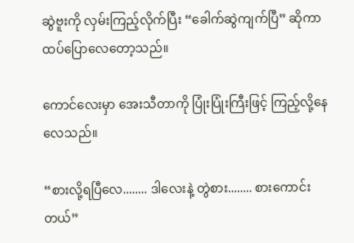ဆွဲဗူးကို လှမ်းကြည့်လိုက်ပြီး “ခေါက်ဆွဲကျက်ပြီ” ဆိုကာ ထပ်ပြောလေတော့သည်။

ကောင်လေးမှာ အေးသီတာကို ပြုံးပြုံးကြီးဖြင့် ကြည့်လို့နေလေသည်။

“စားလို့ရပြီလေ........ ဒါ‌လေးနဲ့ တွဲစား........ စားကောင်းတယ်”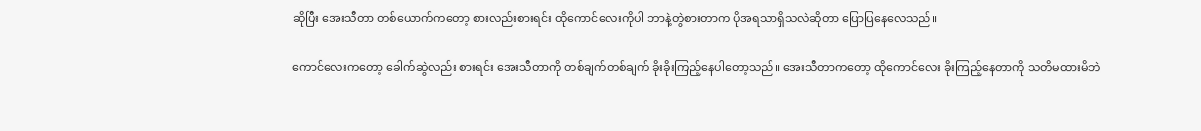ဆိုပြီး အေးသီတာ တစ်ယောက်ကတော့ စားလည်းစားရင်း ထိုကောင်လေးကိုပါ ဘာနဲ့တွဲစားတာက ပိုအရသာရှိသလဲဆိုတာ ပြောပြနေလေသည်။

ကောင်လေးကတော့ ခေါက်ဆွဲလည်း စားရင်း အေးသီတာကို တစ်ချက်တစ်ချက် ခိုးခိုးကြည့်နေပါတော့သည်။ အေးသီတာကတော့ ထိုကောင်လေး ခိုးကြည့်နေတာကို သတိမထားမိဘဲ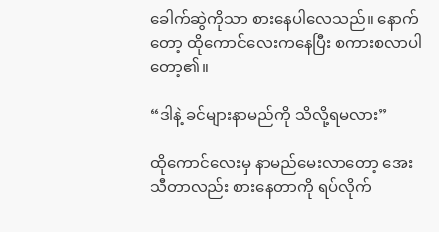ခေါက်ဆွဲကိုသာ စားနေပါလေသည်။ နောက်တော့ ထိုကောင်လေးကနေပြီး စကားစလာပါတော့၏။

“ဒါနဲ့ ခင်များနာမည်ကို သိလို့ရမလား”

ထိုကောင်လေးမှ နာမည်မေးလာတော့ အေးသီတာလည်း စားနေတာကို ရပ်လိုက်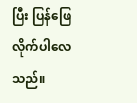ပြီး ပြန်ဖြေလိုက်ပါလေသည်။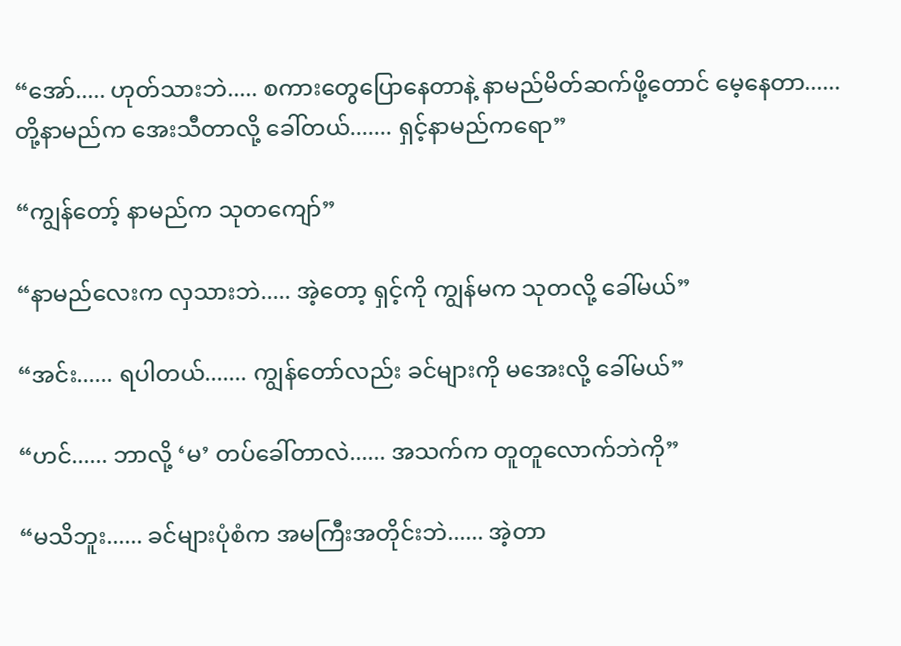“အော်..... ဟုတ်သားဘဲ..... စကားတွေပြောနေတာနဲ့ နာမည်မိတ်ဆက်ဖို့တောင် မေ့နေတာ...... တို့နာမည်က အေးသီတာလို့ ခေါ်တယ်....... ရှင့်နာမည်ကရော”

“ကျွန်တော့် နာမည်က သုတကျော်”

“နာမည်လေးက လှသားဘဲ..... အဲ့တော့ ရှင့်ကို ကျွန်မက သုတလို့ ခေါ်မယ်”

“အင်း...... ရပါတယ်....... ကျွန်တော်လည်း ခင်များကို မအေးလို့ ခေါ်မယ်”

“ဟင်...... ဘာလို့ ‘မ’ တပ်ခေါ်တာလဲ...... အသက်က တူတူလောက်ဘဲကို”

“မသိဘူး...... ခင်များပုံစံက အမကြီးအတိုင်းဘဲ...... အဲ့တာ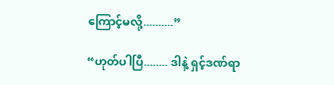ကြောင့်မလို့..........”

“ဟုတ်ပါပြီ........ ဒါနဲ့ ရှင့်ဒဏ်ရာ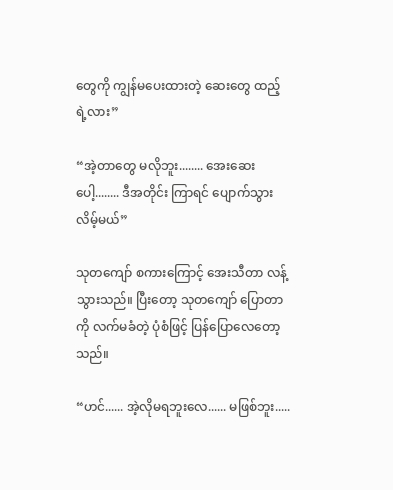တွေကို ကျွန်မပေးထားတဲ့ ဆေးတွေ ထည့်ရဲ့လား”

“အဲ့တာတွေ မလိုဘူး........ အေးဆေးပေါ့........ ဒီအတိုင်း ကြာရင် ပျောက်သွားလိမ့်မယ်”

သုတကျော် စကားကြောင့် အေးသီတာ လန့်သွားသည်။ ပြီးတော့ သုတကျော် ပြောတာကို လက်မခံတဲ့ ပုံစံဖြင့် ပြန်ပြောလေတော့သည်။

“ဟင်...... အဲ့လိုမရဘူးလေ...... မဖြစ်ဘူး.....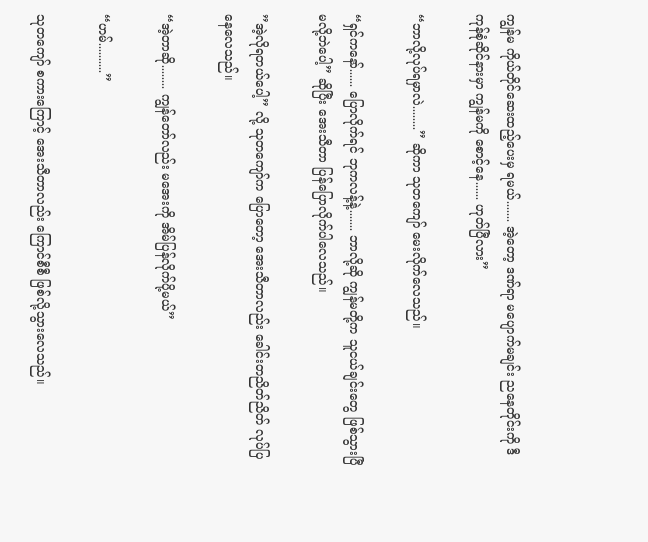ကျွန်မ ကိုယ်တိုင်ဆေးထည့်ပေးမှ ရမယ်....... အဲ့တော့ ဒဏ်ရာ မပျောက်မချင်း ညနေတိုင်းကို ဒီကုန်စုံဆိုင်နားမှာ ကျွန်မကို စောင့်နေ...... ဟုတ်ပြီလား”

“ဘာလို့လုပ်ရမှာလဲ........” ဆိုကာ သုတကျော် မေးလိုက်လေသည်။

“ရှင်ကနော်...... ပြောလိုက်ရင် ဘုကလန့်နဲ့....... ဘာလို့ဆို ကျွန်မတို့က သူငယ်ချင်းတွေ ဖြစ်သွားပြီမလို့ဘဲပေါ့” ဆိုပြီး အေးသီတာ ပြန်ပြောလိုက်ပါလေသည်။

”အဲ့လိုရတယ်ပေါ့” လို့ သုတကျော်က ပြောတော့ အေးသီတာလည်း ခေါင်းတညိတ်ညိတ် လုပ်ပြနေလေသည်။

“အဲ့တာဆို........ ကျွန်တော်လည်း မအေးကို အိမ်ပြန်လိုက်ပို့မယ်”

“ဟမ်..........”

သုတကျော် စကားကြောင့် အေးသီတာလည်း ကြောင်စီစီ ဖြစ်လို့သွားလေသည်။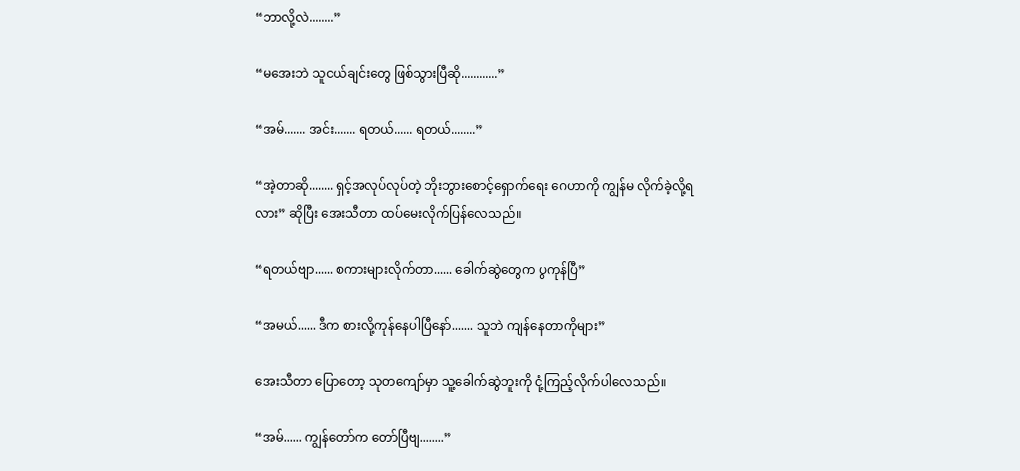“ဘာလို့လဲ........”

“မအေးဘဲ သူငယ်ချင်းတွေ ဖြစ်သွားပြီဆို............”

“အမ်....... အင်း....... ရတယ်...... ရတယ်........”

“အဲ့တာဆို........ ရှင့်အလုပ်လုပ်တဲ့ ဘိုးဘွားစောင့်ရှောက်ရေး ဂေဟာကို ကျွန်မ လိုက်ခဲ့လို့ရလား” ဆိုပြီး အေးသီတာ ထပ်မေးလိုက်ပြန်လေသည်။

“ရတယ်ဗျာ...... စကားများလိုက်တာ...... ခေါက်ဆွဲတွေက ပွကုန်ပြီ”

“အမယ်...... ဒီက စားလို့ကုန်နေပါပြီနော်....... သူဘဲ ကျန်နေတာကိုများ”

အေးသီတာ ပြောတော့ သုတကျော်မှာ သူ့ခေါက်ဆွဲဘူးကို ငုံ့ကြည့်လိုက်ပါလေသည်။

“အမ်...... ကျွန်တော်က တော်ပြီဗျ........”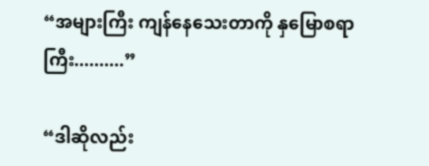“အများကြီး ကျန်နေသေးတာကို နှမြောစရာကြီး..........”

“ဒါဆိုလည်း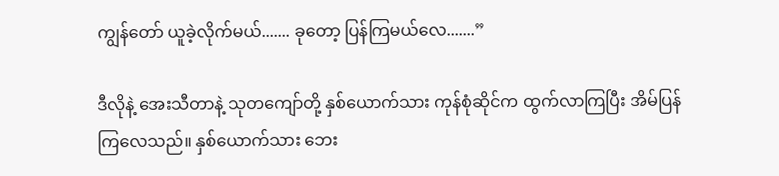ကျွန်တော် ယူခဲ့လိုက်မယ်....... ခုတော့ ပြန်ကြမယ်လေ.......”

ဒီလိုနဲ့ အေးသီတာနဲ့ သုတကျော်တို့ နှစ်ယောက်သား ကုန်စုံဆိုင်က ထွက်လာကြပြီး အိမ်ပြန်ကြလေသည်။ နှစ်ယောက်သား ဘေး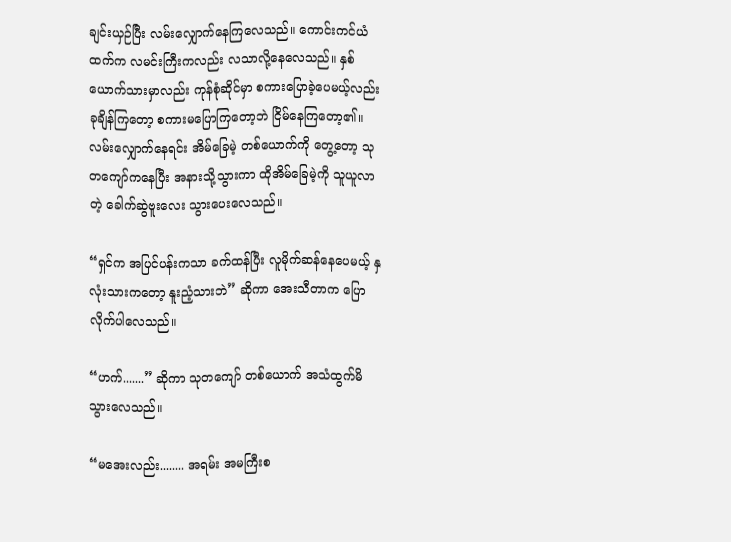ချင်းယှဉ်ပြီး လမ်းလျှောက်နေကြလေသည်။ ကောင်းကင်ယံထက်က လမင်းကြီးကလည်း လသာလို့နေလေသည်။ နှစ်ယောက်သားမှာလည်း ကုန်စုံဆိုင်မှာ စကားပြောခဲ့ပေမယ့်လည်း ခုချိန်ကြတော့ စကားမပြောကြတော့ဘဲ ငြိမ်နေကြတော့၏။ လမ်းလျှောက်နေရင်း အိမ်ခြေမဲ့ တစ်ယောက်ကို တွေ့တော့ သုတကျော်ကနေပြီး အနားသို့သွားကာ ထိုအိမ်ခြေမဲ့ကို သူယူလာတဲ့ ခေါက်ဆွဲဗူးလေး သွားပေးလေသည်။

“ရှင်က အပြင်ပန်းကသာ ခက်ထန်ပြီး လူမိုက်ဆန်နေပေမယ့် နှလုံးသားကတော့ နူးညံ့သားဘဲ” ဆိုကာ အေးသီတာက ပြောလိုက်ပါလေသည်။

“ဟက်.......” ဆိုကာ သုတကျော် တစ်ယောက် အသံထွက်မိသွားလေသည်။

“မအေးလည်း........ အရမ်း အမကြီးစ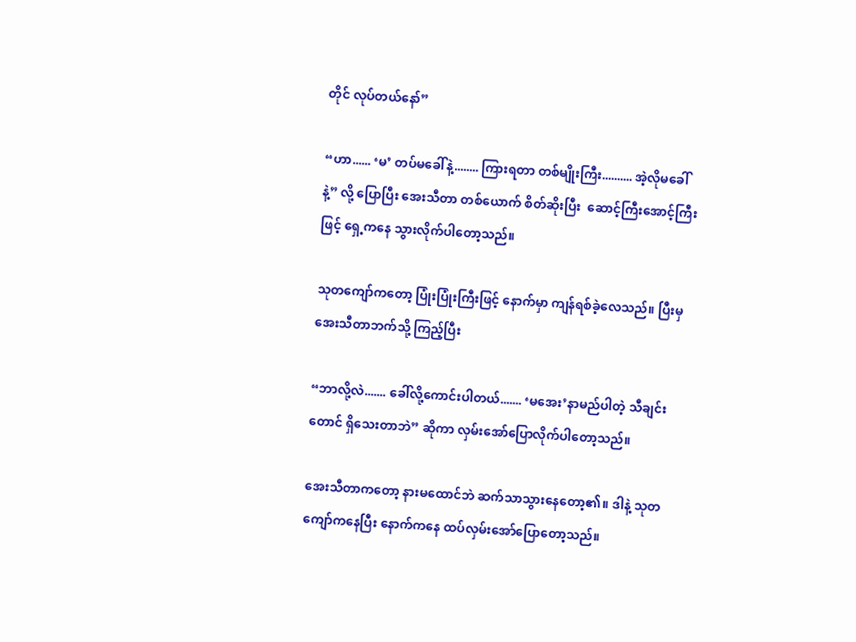တိုင် လုပ်တယ်နော်”

“ဟာ...... ‘မ’ တပ်မခေါ်နဲ့........ ကြားရတာ တစ်မျိုးကြီး.......... အဲ့လိုမခေါ်နဲ့” လို့ ပြောပြီး အေးသီတာ တစ်ယောက် စိတ်ဆိုးပြီး ‌ ဆောင့်ကြီးအောင့်ကြီးဖြင့် ရှေ့ကနေ သွားလိုက်ပါတော့သည်။

သုတကျော်ကတော့ ပြုံးပြုံးကြီးဖြင့် နောက်မှာ ကျန်ရစ်ခဲ့လေသည်။ ပြီးမှ အေးသီတာဘက်သို့ ကြည့်ပြီး

“ဘာလို့လဲ....... ခေါ်လို့ကောင်းပါတယ်....... ‘မအေး’နာမည်ပါတဲ့ သီချင်းတောင် ရှိသေးတာဘဲ” ဆိုကာ လှမ်းအော်ပြောလိုက်ပါတော့သည်။

အေးသီတာကတော့ နားမထောင်ဘဲ ဆက်သာသွားနေတော့၏။ ဒါနဲ့ သုတကျော်ကနေပြီး နောက်ကနေ ထပ်လှမ်းအော်ပြောတော့သည်။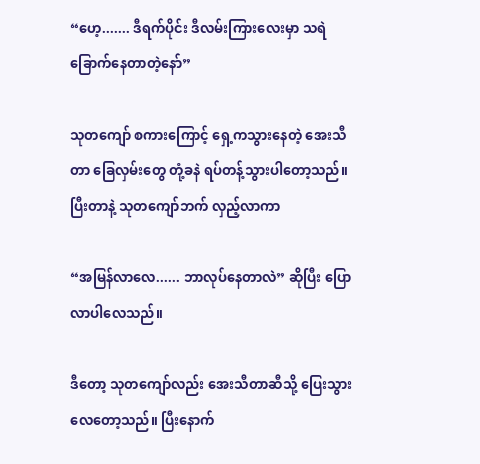“ဟေ့....... ဒီရက်ပိုင်း ဒီလမ်းကြားလေးမှာ သရဲခြောက်နေတာတဲ့နော်”

သုတကျော် စကားကြောင့် ရှေ့ကသွားနေတဲ့ အေးသီတာ ခြေလှမ်းတွေ တုံ့ခနဲ ရပ်တန့်သွားပါတော့သည်။ ပြီးတာနဲ့ သုတကျော်ဘက် လှည့်လာကာ

“အမြန်လာလေ...... ဘာလုပ်နေတာလဲ” ဆိုပြီး ပြောလာပါလေသည်။

ဒီတော့ သုတကျော်လည်း အေးသီတာဆီသို့ ပြေးသွားလေတော့သည်။ ပြီးနောက်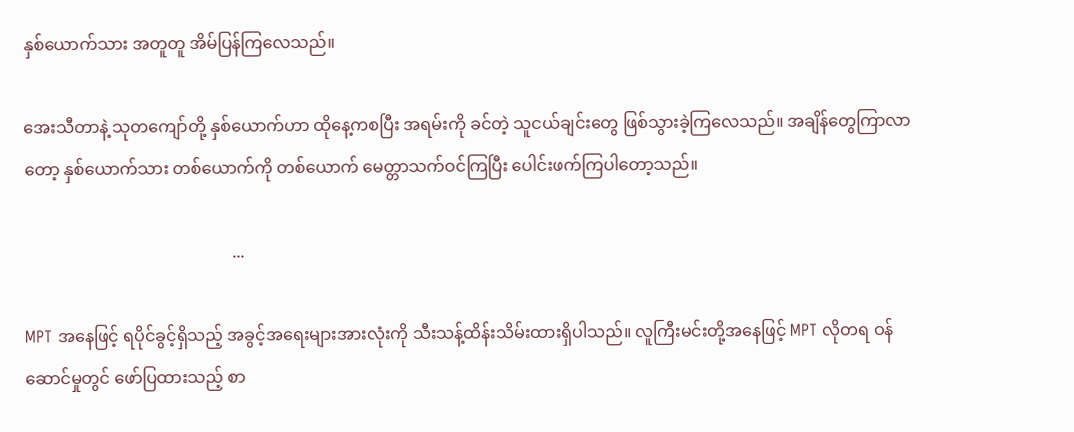နှစ်ယောက်သား အတူတူ အိမ်ပြန်ကြလေသည်။

အေးသီတာနဲ့ သုတကျော်တို့ နှစ်ယောက်ဟာ ထိုနေ့ကစပြီး အရမ်းကို ခင်တဲ့ သူငယ်ချင်းတွေ ဖြစ်သွားခဲ့ကြလေသည်။ အချိန်တွေကြာလာတော့ နှစ်ယောက်သား တစ်ယောက်ကို တစ်ယောက် မေတ္တာသက်ဝင်ကြပြီး ပေါင်းဖက်ကြပါတော့သည်။

                                                  ...

MPT အနေဖြင့် ရပိုင်ခွင့်ရှိသည့် အခွင့်အရေးများအားလုံးကို သီးသန့်ထိန်းသိမ်းထားရှိပါသည်။ လူကြီးမင်းတို့အနေဖြင့် MPT လိုတရ ဝန်ဆောင်မှုတွင် ဖော်ပြထားသည့် စာ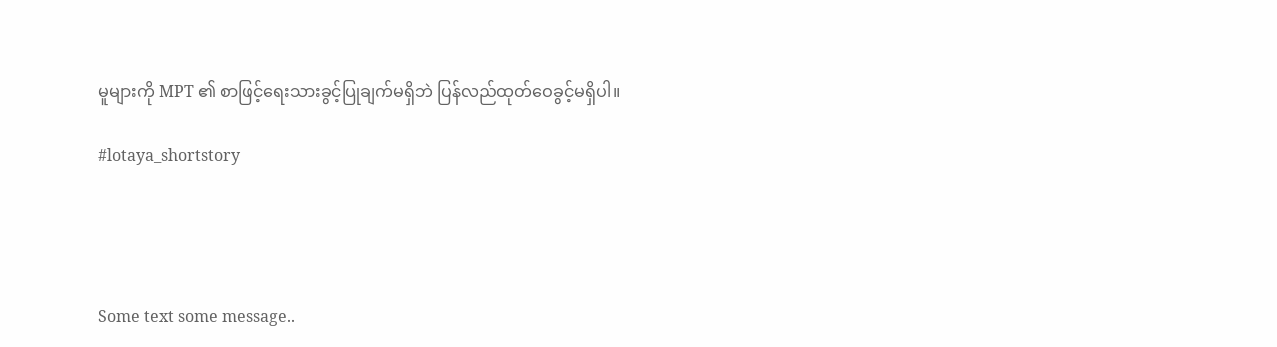မူများကို MPT ၏ စာဖြင့်ရေးသားခွင့်ပြုချက်မရှိဘဲ ပြန်လည်ထုတ်ဝေခွင့်မရှိပါ။

#lotaya_shortstory




Some text some message..